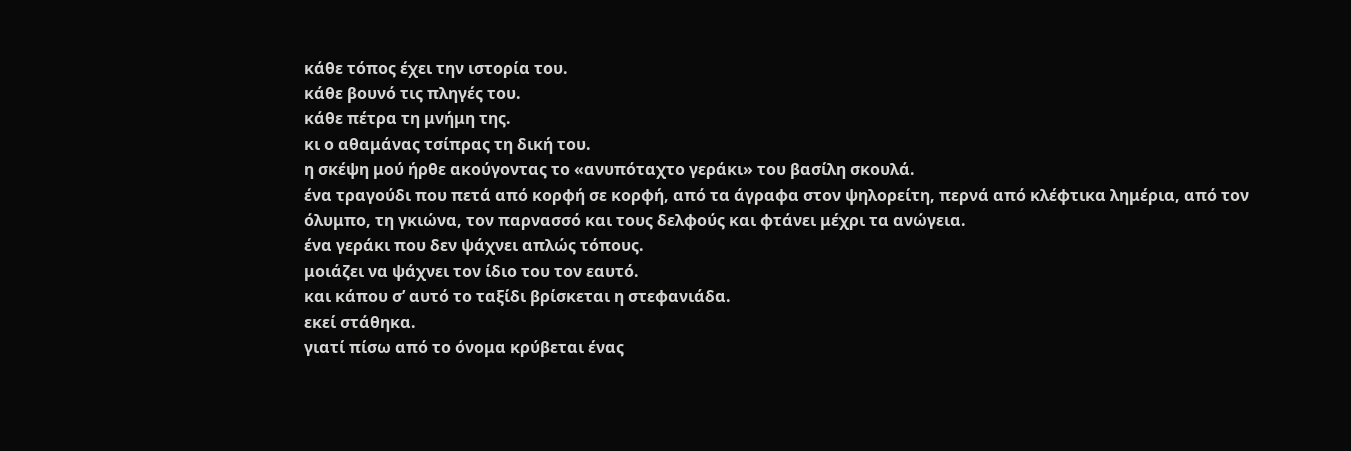κάθε τόπος έχει την ιστορία του.
κάθε βουνό τις πληγές του.
κάθε πέτρα τη μνήμη της.
κι ο αθαμάνας τσίπρας τη δική του.
η σκέψη μού ήρθε ακούγοντας το «ανυπόταχτο γεράκι» του βασίλη σκουλά.
ένα τραγούδι που πετά από κορφή σε κορφή, από τα άγραφα στον ψηλορείτη, περνά από κλέφτικα λημέρια, από τον όλυμπο, τη γκιώνα, τον παρνασσό και τους δελφούς και φτάνει μέχρι τα ανώγεια.
ένα γεράκι που δεν ψάχνει απλώς τόπους.
μοιάζει να ψάχνει τον ίδιο του τον εαυτό.
και κάπου σ’ αυτό το ταξίδι βρίσκεται η στεφανιάδα.
εκεί στάθηκα.
γιατί πίσω από το όνομα κρύβεται ένας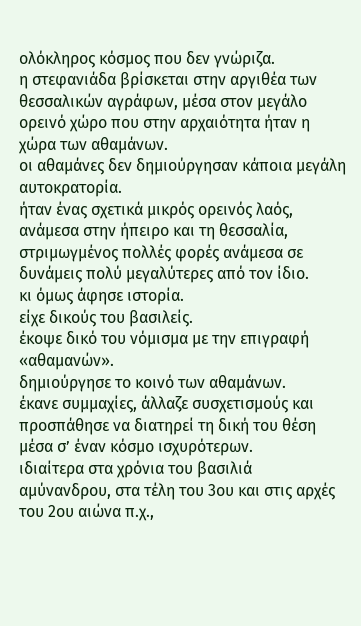ολόκληρος κόσμος που δεν γνώριζα.
η στεφανιάδα βρίσκεται στην αργιθέα των θεσσαλικών αγράφων, μέσα στον μεγάλο ορεινό χώρο που στην αρχαιότητα ήταν η χώρα των αθαμάνων.
οι αθαμάνες δεν δημιούργησαν κάποια μεγάλη αυτοκρατορία.
ήταν ένας σχετικά μικρός ορεινός λαός, ανάμεσα στην ήπειρο και τη θεσσαλία, στριμωγμένος πολλές φορές ανάμεσα σε δυνάμεις πολύ μεγαλύτερες από τον ίδιο.
κι όμως άφησε ιστορία.
είχε δικούς του βασιλείς.
έκοψε δικό του νόμισμα με την επιγραφή «αθαμανών».
δημιούργησε το κοινό των αθαμάνων.
έκανε συμμαχίες, άλλαζε συσχετισμούς και προσπάθησε να διατηρεί τη δική του θέση μέσα σ’ έναν κόσμο ισχυρότερων.
ιδιαίτερα στα χρόνια του βασιλιά αμύνανδρου, στα τέλη του 3ου και στις αρχές του 2ου αιώνα π.χ.,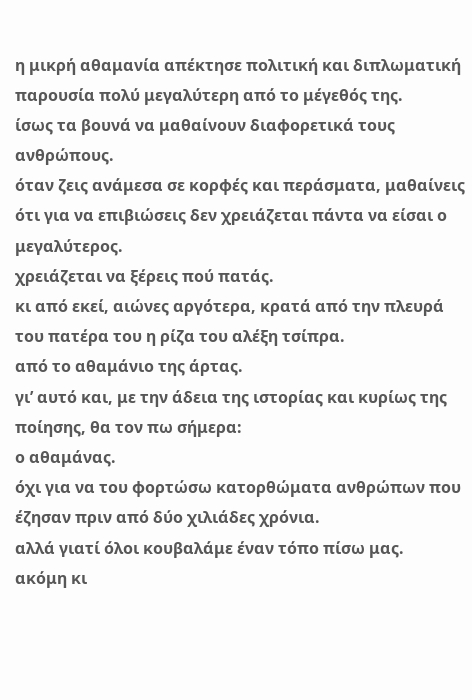η μικρή αθαμανία απέκτησε πολιτική και διπλωματική παρουσία πολύ μεγαλύτερη από το μέγεθός της.
ίσως τα βουνά να μαθαίνουν διαφορετικά τους ανθρώπους.
όταν ζεις ανάμεσα σε κορφές και περάσματα, μαθαίνεις ότι για να επιβιώσεις δεν χρειάζεται πάντα να είσαι ο μεγαλύτερος.
χρειάζεται να ξέρεις πού πατάς.
κι από εκεί, αιώνες αργότερα, κρατά από την πλευρά του πατέρα του η ρίζα του αλέξη τσίπρα.
από το αθαμάνιο της άρτας.
γι’ αυτό και, με την άδεια της ιστορίας και κυρίως της ποίησης, θα τον πω σήμερα:
ο αθαμάνας.
όχι για να του φορτώσω κατορθώματα ανθρώπων που έζησαν πριν από δύο χιλιάδες χρόνια.
αλλά γιατί όλοι κουβαλάμε έναν τόπο πίσω μας.
ακόμη κι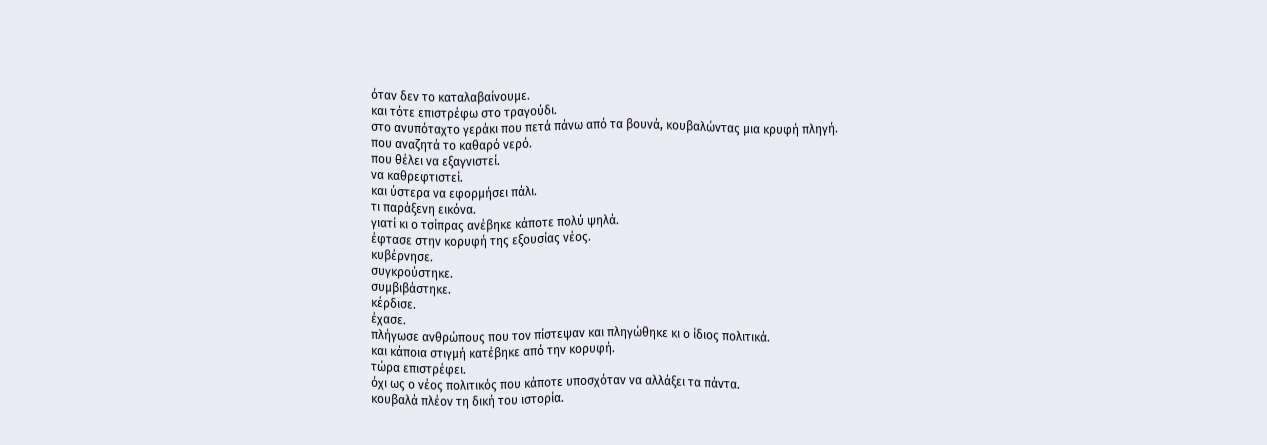όταν δεν το καταλαβαίνουμε.
και τότε επιστρέφω στο τραγούδι.
στο ανυπόταχτο γεράκι που πετά πάνω από τα βουνά, κουβαλώντας μια κρυφή πληγή.
που αναζητά το καθαρό νερό.
που θέλει να εξαγνιστεί.
να καθρεφτιστεί.
και ύστερα να εφορμήσει πάλι.
τι παράξενη εικόνα.
γιατί κι ο τσίπρας ανέβηκε κάποτε πολύ ψηλά.
έφτασε στην κορυφή της εξουσίας νέος.
κυβέρνησε.
συγκρούστηκε.
συμβιβάστηκε.
κέρδισε.
έχασε.
πλήγωσε ανθρώπους που τον πίστεψαν και πληγώθηκε κι ο ίδιος πολιτικά.
και κάποια στιγμή κατέβηκε από την κορυφή.
τώρα επιστρέφει.
όχι ως ο νέος πολιτικός που κάποτε υποσχόταν να αλλάξει τα πάντα.
κουβαλά πλέον τη δική του ιστορία.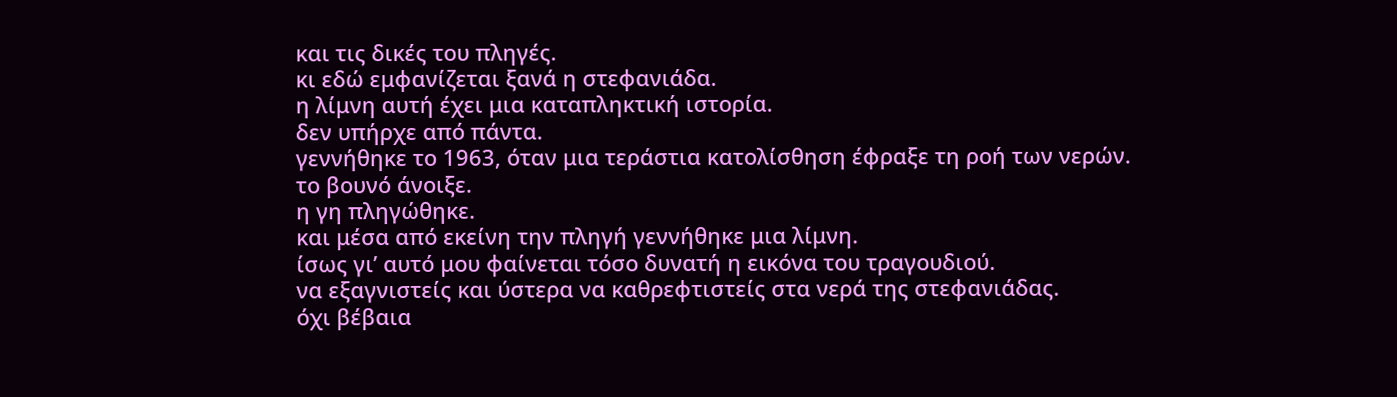και τις δικές του πληγές.
κι εδώ εμφανίζεται ξανά η στεφανιάδα.
η λίμνη αυτή έχει μια καταπληκτική ιστορία.
δεν υπήρχε από πάντα.
γεννήθηκε το 1963, όταν μια τεράστια κατολίσθηση έφραξε τη ροή των νερών.
το βουνό άνοιξε.
η γη πληγώθηκε.
και μέσα από εκείνη την πληγή γεννήθηκε μια λίμνη.
ίσως γι’ αυτό μου φαίνεται τόσο δυνατή η εικόνα του τραγουδιού.
να εξαγνιστείς και ύστερα να καθρεφτιστείς στα νερά της στεφανιάδας.
όχι βέβαια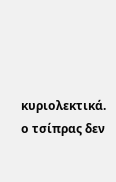κυριολεκτικά.
ο τσίπρας δεν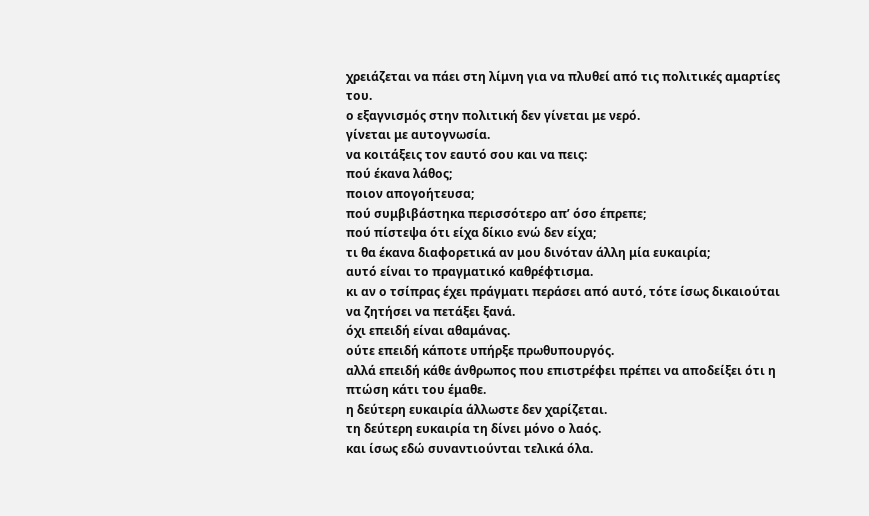χρειάζεται να πάει στη λίμνη για να πλυθεί από τις πολιτικές αμαρτίες του.
ο εξαγνισμός στην πολιτική δεν γίνεται με νερό.
γίνεται με αυτογνωσία.
να κοιτάξεις τον εαυτό σου και να πεις:
πού έκανα λάθος;
ποιον απογοήτευσα;
πού συμβιβάστηκα περισσότερο απ’ όσο έπρεπε;
πού πίστεψα ότι είχα δίκιο ενώ δεν είχα;
τι θα έκανα διαφορετικά αν μου δινόταν άλλη μία ευκαιρία;
αυτό είναι το πραγματικό καθρέφτισμα.
κι αν ο τσίπρας έχει πράγματι περάσει από αυτό, τότε ίσως δικαιούται να ζητήσει να πετάξει ξανά.
όχι επειδή είναι αθαμάνας.
ούτε επειδή κάποτε υπήρξε πρωθυπουργός.
αλλά επειδή κάθε άνθρωπος που επιστρέφει πρέπει να αποδείξει ότι η πτώση κάτι του έμαθε.
η δεύτερη ευκαιρία άλλωστε δεν χαρίζεται.
τη δεύτερη ευκαιρία τη δίνει μόνο ο λαός.
και ίσως εδώ συναντιούνται τελικά όλα.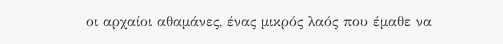οι αρχαίοι αθαμάνες, ένας μικρός λαός που έμαθε να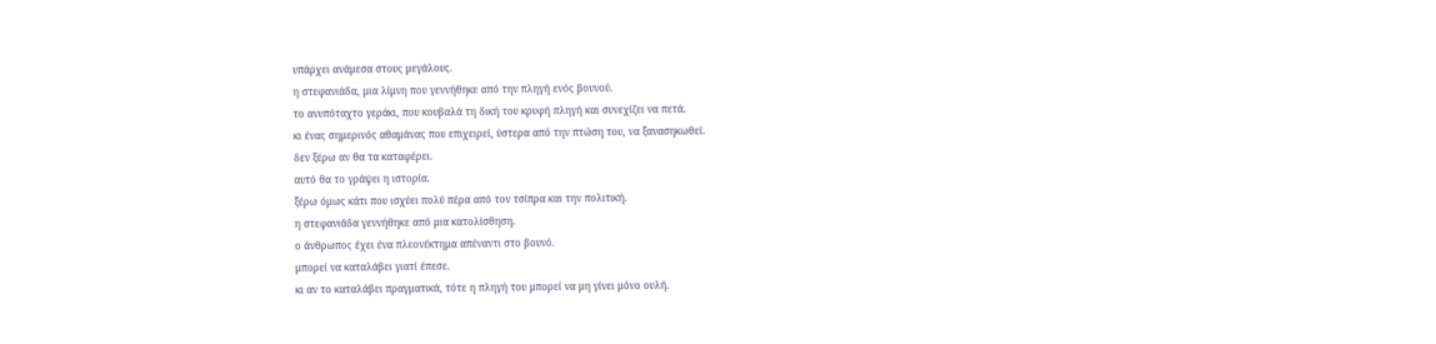υπάρχει ανάμεσα στους μεγάλους.
η στεφανιάδα, μια λίμνη που γεννήθηκε από την πληγή ενός βουνού.
το ανυπόταχτο γεράκι, που κουβαλά τη δική του κρυφή πληγή και συνεχίζει να πετά.
κι ένας σημερινός αθαμάνας που επιχειρεί, ύστερα από την πτώση του, να ξανασηκωθεί.
δεν ξέρω αν θα τα καταφέρει.
αυτό θα το γράψει η ιστορία.
ξέρω όμως κάτι που ισχύει πολύ πέρα από τον τσίπρα και την πολιτική.
η στεφανιάδα γεννήθηκε από μια κατολίσθηση.
ο άνθρωπος έχει ένα πλεονέκτημα απέναντι στο βουνό.
μπορεί να καταλάβει γιατί έπεσε.
κι αν το καταλάβει πραγματικά, τότε η πληγή του μπορεί να μη γίνει μόνο ουλή.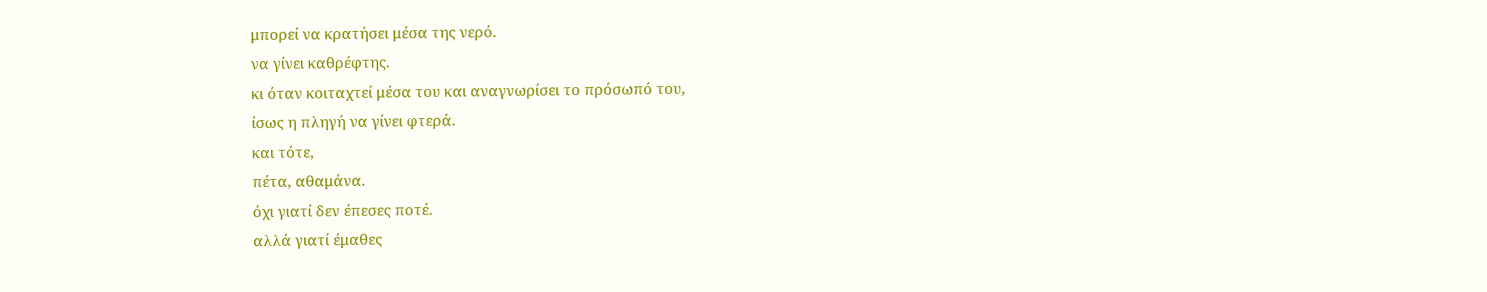μπορεί να κρατήσει μέσα της νερό.
να γίνει καθρέφτης.
κι όταν κοιταχτεί μέσα του και αναγνωρίσει το πρόσωπό του,
ίσως η πληγή να γίνει φτερά.
και τότε,
πέτα, αθαμάνα.
όχι γιατί δεν έπεσες ποτέ.
αλλά γιατί έμαθες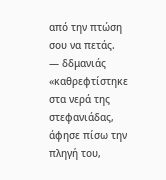από την πτώση σου να πετάς.
— δδμανιάς
«καθρεφτίστηκε στα νερά της στεφανιάδας, άφησε πίσω την πληγή του,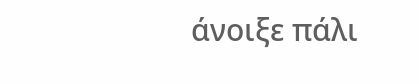άνοιξε πάλι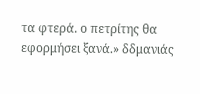τα φτερά. ο πετρίτης θα εφορμήσει ξανά.» δδμανιάς